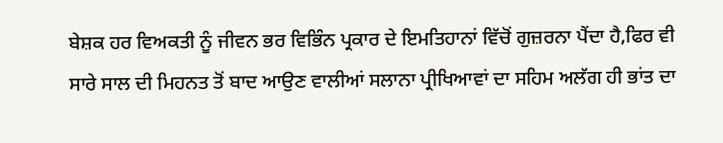ਬੇਸ਼ਕ ਹਰ ਵਿਅਕਤੀ ਨੂੰ ਜੀਵਨ ਭਰ ਵਿਭਿੰਨ ਪ੍ਰਕਾਰ ਦੇ ਇਮਤਿਹਾਨਾਂ ਵਿੱਚੋਂ ਗੁਜ਼ਰਨਾ ਪੈਂਦਾ ਹੈ,ਫਿਰ ਵੀ ਸਾਰੇ ਸਾਲ ਦੀ ਮਿਹਨਤ ਤੋਂ ਬਾਦ ਆਉਣ ਵਾਲੀਆਂ ਸਲਾਨਾ ਪ੍ਰੀਖਿਆਵਾਂ ਦਾ ਸਹਿਮ ਅਲੱਗ ਹੀ ਭਾਂਤ ਦਾ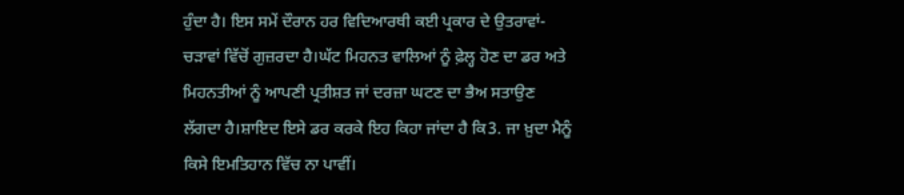ਹੁੰਦਾ ਹੈ। ਇਸ ਸਮੇਂ ਦੌਰਾਨ ਹਰ ਵਿਦਿਆਰਥੀ ਕਈ ਪ੍ਰਕਾਰ ਦੇ ਉਤਰਾਵਾਂ-ਚੜਾਵਾਂ ਵਿੱਚੋਂ ਗੁਜ਼ਰਦਾ ਹੈ।ਘੱਟ ਮਿਹਨਤ ਵਾਲਿਆਂ ਨੂੰ ਫ਼ੇਲ੍ਹ ਹੋਣ ਦਾ ਡਰ ਅਤੇ ਮਿਹਨਤੀਆਂ ਨੂੰ ਆਪਣੀ ਪ੍ਰਤੀਸ਼ਤ ਜਾਂ ਦਰਜ਼ਾ ਘਟਣ ਦਾ ਭੈਅ ਸਤਾਉਣ ਲੱਗਦਾ ਹੈ।ਸ਼ਾਇਦ ਇਸੇ ਡਰ ਕਰਕੇ ਇਹ ਕਿਹਾ ਜਾਂਦਾ ਹੈ ਕਿ3. ਜਾ ਖ਼ੁਦਾ ਮੈਨੂੰ ਕਿਸੇ ਇਮਤਿਹਾਨ ਵਿੱਚ ਨਾ ਪਾਵੀਂ।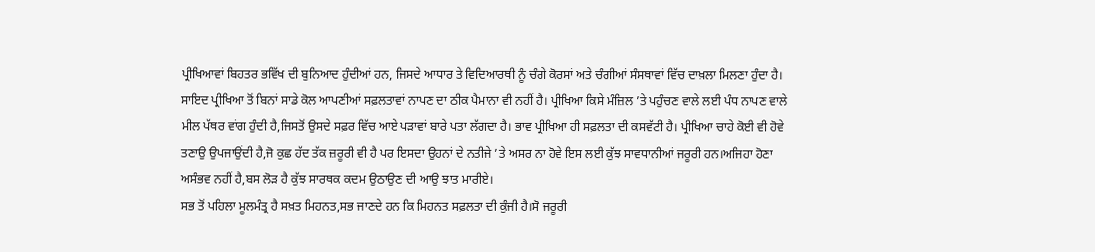ਪ੍ਰੀਖਿਆਵਾਂ ਬਿਹਤਰ ਭਵਿੱਖ ਦੀ ਬੁਨਿਆਦ ਹੁੰਦੀਆਂ ਹਨ, ਜਿਸਦੇ ਆਧਾਰ ਤੇ ਵਿਦਿਆਰਥੀ ਨੂੰ ਚੰਗੇ ਕੋਰਸਾਂ ਅਤੇ ਚੰਗੀਆਂ ਸੰਸਥਾਵਾਂ ਵਿੱਚ ਦਾਖ਼ਲਾ ਮਿਲਣਾ ਹੁੰਦਾ ਹੈ। ਸਾਇਦ ਪ੍ਰੀਖਿਆ ਤੋਂ ਬਿਨਾਂ ਸਾਡੇ ਕੋਲ ਆਪਣੀਆਂ ਸਫ਼ਲਤਾਵਾਂ ਨਾਪਣ ਦਾ ਠੀਕ ਪੈਮਾਨਾ ਵੀ ਨਹੀਂ ਹੈ। ਪ੍ਰੀਖਿਆ ਕਿਸੇ ਮੰਜ਼ਿਲ ’ਤੇ ਪਹੁੰਚਣ ਵਾਲੇ ਲਈ ਪੰਧ ਨਾਪਣ ਵਾਲੇ ਮੀਲ ਪੱਥਰ ਵਾਂਗ ਹੁੰਦੀ ਹੈ,ਜਿਸਤੋਂ ਉਸਦੇ ਸਫ਼ਰ ਵਿੱਚ ਆਏ ਪੜਾਵਾਂ ਬਾਰੇ ਪਤਾ ਲੱਗਦਾ ਹੈ। ਭਾਵ ਪ੍ਰੀਖਿਆ ਹੀ ਸਫ਼ਲਤਾ ਦੀ ਕਸਵੱਟੀ ਹੈ। ਪ੍ਰੀਖਿਆ ਚਾਹੇ ਕੋਈ ਵੀ ਹੋਵੇ ਤਣਾਉ ਉਪਜਾਉਂਦੀ ਹੈ,ਜੋ ਕੁਛ ਹੱਦ ਤੱਕ ਜ਼ਰੂਰੀ ਵੀ ਹੈ ਪਰ ਇਸਦਾ ਉਹਨਾਂ ਦੇ ਨਤੀਜੇ ’ਤੇ ਅਸਰ ਨਾ ਹੋਵੇ ਇਸ ਲਈ ਕੁੱਝ ਸਾਵਧਾਨੀਆਂ ਜਰੂਰੀ ਹਨ।ਅਜਿਹਾ ਹੋਣਾ ਅਸੰਭਵ ਨਹੀਂ ਹੈ,ਬਸ ਲੋੜ ਹੈ ਕੁੱਝ ਸਾਰਥਕ ਕਦਮ ਉਠਾਉਣ ਦੀ ਆਉ ਝਾਤ ਮਾਰੀਏ।
ਸਭ ਤੋਂ ਪਹਿਲਾ ਮੂਲਮੰਤ੍ਰ ਹੈ ਸਖ਼ਤ ਮਿਹਨਤ,ਸਭ ਜਾਣਦੇ ਹਨ ਕਿ ਮਿਹਨਤ ਸਫ਼ਲਤਾ ਦੀ ਕੁੰਜੀ ਹੈ।ਸੋ ਜਰੂਰੀ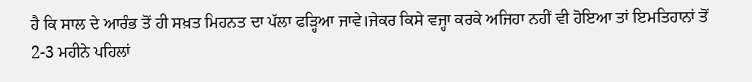ਹੈ ਕਿ ਸਾਲ ਦੇ ਆਰੰਭ ਤੋਂ ਹੀ ਸਖ਼ਤ ਮਿਹਨਤ ਦਾ ਪੱਲਾ ਫੜ੍ਹਿਆ ਜਾਵੇ।ਜੇਕਰ ਕਿਸੇ ਵਜ੍ਹਾ ਕਰਕੇ ਅਜਿਹਾ ਨਹੀਂ ਵੀ ਹੋਇਆ ਤਾਂ ਇਮਤਿਹਾਨਾਂ ਤੋਂ 2-3 ਮਹੀਨੇ ਪਹਿਲਾਂ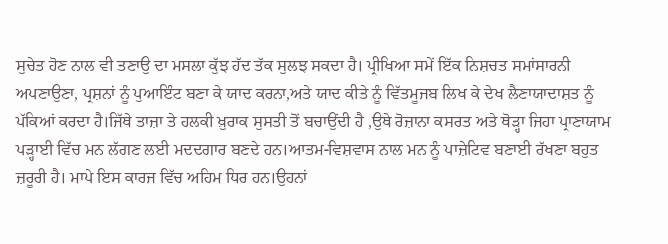ਸੁਚੇਤ ਹੋਣ ਨਾਲ ਵੀ ਤਣਾਉ ਦਾ ਮਸਲਾ ਕੁੱਝ ਹੱਦ ਤੱਕ ਸੁਲਝ ਸਕਦਾ ਹੈ। ਪ੍ਰੀਖਿਆ ਸਮੇਂ ਇੱਕ ਨਿਸ਼ਚਤ ਸਮਾਂਸਾਰਨੀ ਅਪਣਾਉਣਾ, ਪ੍ਰਸ਼ਨਾਂ ਨੂੰ ਪੁਆਇੰਟ ਬਣਾ ਕੇ ਯਾਦ ਕਰਨਾ,ਅਤੇ ਯਾਦ ਕੀਤੇ ਨੂੰ ਵਿੱਤਮੂਜਬ ਲਿਖ ਕੇ ਦੇਖ ਲੈਣਾਯਾਦਾਸ਼ਤ ਨੂੰ ਪੱਕਿਆਂ ਕਰਦਾ ਹੈ।ਜਿੱਥੇ ਤਾਜ਼ਾ ਤੇ ਹਲਕੀ ਖ਼ੁਰਾਕ ਸੁਸਤੀ ਤੋਂ ਬਚਾਉਂਦੀ ਹੈ ,ਉਥੇ ਰੋਜ਼ਾਨਾ ਕਸਰਤ ਅਤੇ ਥੋੜ੍ਹਾ ਜਿਹਾ ਪ੍ਰਾਣਾਯਾਮ ਪੜ੍ਹਾਈ ਵਿੱਚ ਮਨ ਲੱਗਣ ਲਈ ਮਦਦਗਾਰ ਬਣਦੇ ਹਨ।ਆਤਮ-ਵਿਸ਼ਵਾਸ ਨਾਲ ਮਨ ਨੂੰ ਪਾਜ਼ੇਟਿਵ ਬਣਾਈ ਰੱਖਣਾ ਬਹੁਤ ਜ਼ਰੂਰੀ ਹੈ। ਮਾਪੇ ਇਸ ਕਾਰਜ ਵਿੱਚ ਅਹਿਮ ਧਿਰ ਹਨ।ਉਹਨਾਂ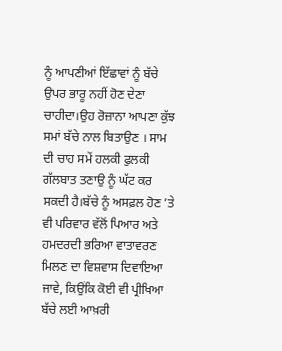ਨੂੰ ਆਪਣੀਆਂ ਇੱਛਾਵਾਂ ਨੂੰ ਬੱਚੇ ਉਪਰ ਭਾਰੂ ਨਹੀਂ ਹੋਣ ਦੇਣਾ ਚਾਹੀਦਾ।ਉਹ ਰੋਜ਼ਾਨਾ ਆਪਣਾ ਕੁੱਝ ਸਮਾਂ ਬੱਚੇ ਨਾਲ ਬਿਤਾਉਣ । ਸਾਮ ਦੀ ਚਾਹ ਸਮੇਂ ਹਲਕੀ ਫੁਲਕੀ ਗੱਲਬਾਤ ਤਣਾਉ ਨੂੰ ਘੱਟ ਕਰ ਸਕਦੀ ਹੈ।ਬੱਚੇ ਨੂੰ ਅਸਫ਼ਲ ਹੋਣ ’ਤੇ ਵੀ ਪਰਿਵਾਰ ਵੱਲੋਂ ਪਿਆਰ ਅਤੇ ਹਮਦਰਦੀ ਭਰਿਆ ਵਾਤਾਵਰਣ ਮਿਲਣ ਦਾ ਵਿਸ਼ਵਾਸ ਦਿਵਾਇਆ ਜਾਵੇ, ਕਿਉਂਕਿ ਕੋਈ ਵੀ ਪ੍ਰੀਖਿਆ ਬੱਚੇ ਲਈ ਆਖ਼ਰੀ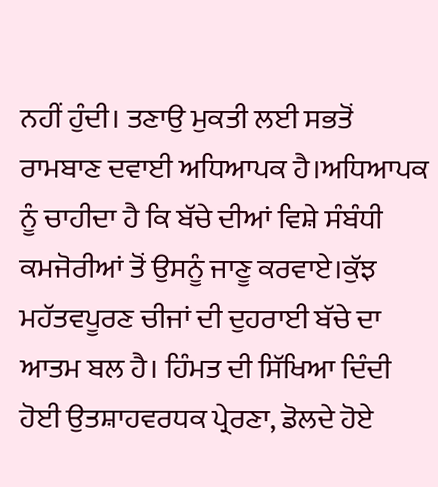ਨਹੀਂ ਹੁੰਦੀ। ਤਣਾਉ ਮੁਕਤੀ ਲਈ ਸਭਤੋਂ ਰਾਮਬਾਣ ਦਵਾਈ ਅਧਿਆਪਕ ਹੈ।ਅਧਿਆਪਕ ਨੂੰ ਚਾਹੀਦਾ ਹੈ ਕਿ ਬੱਚੇ ਦੀਆਂ ਵਿਸ਼ੇ ਸੰਬੰਧੀ ਕਮਜੋਰੀਆਂ ਤੋਂ ਉਸਨੂੰ ਜਾਣੂ ਕਰਵਾਏ।ਕੁੱਝ ਮਹੱਤਵਪੂਰਣ ਚੀਜਾਂ ਦੀ ਦੁਹਰਾਈ ਬੱਚੇ ਦਾ ਆਤਮ ਬਲ ਹੈ। ਹਿੰਮਤ ਦੀ ਸਿੱਖਿਆ ਦਿੰਦੀ ਹੋਈ ਉਤਸ਼ਾਹਵਰਧਕ ਪ੍ਰੇਰਣਾ, ਡੋਲਦੇ ਹੋਏ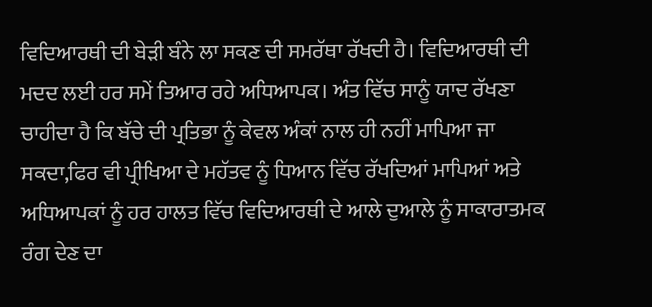ਵਿਦਿਆਰਥੀ ਦੀ ਬੇੜੀ ਬੰਨੇ ਲਾ ਸਕਣ ਦੀ ਸਮਰੱਥਾ ਰੱਖਦੀ ਹੈ। ਵਿਦਿਆਰਥੀ ਦੀ ਮਦਦ ਲਈ ਹਰ ਸਮੇਂ ਤਿਆਰ ਰਹੇ ਅਧਿਆਪਕ। ਅੰਤ ਵਿੱਚ ਸਾਨੂੰ ਯਾਦ ਰੱਖਣਾ ਚਾਹੀਦਾ ਹੈ ਕਿ ਬੱਚੇ ਦੀ ਪ੍ਰਤਿਭਾ ਨੂੰ ਕੇਵਲ ਅੰਕਾਂ ਨਾਲ ਹੀ ਨਹੀਂ ਮਾਪਿਆ ਜਾ ਸਕਦਾ,ਫਿਰ ਵੀ ਪ੍ਰੀਖਿਆ ਦੇ ਮਹੱਤਵ ਨੂੰ ਧਿਆਨ ਵਿੱਚ ਰੱਖਦਿਆਂ ਮਾਪਿਆਂ ਅਤੇ ਅਧਿਆਪਕਾਂ ਨੂੰ ਹਰ ਹਾਲਤ ਵਿੱਚ ਵਿਦਿਆਰਥੀ ਦੇ ਆਲੇ ਦੁਆਲੇ ਨੂੰ ਸਾਕਾਰਾਤਮਕ ਰੰਗ ਦੇਣ ਦਾ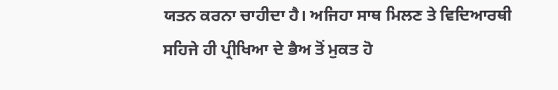ਯਤਨ ਕਰਨਾ ਚਾਹੀਦਾ ਹੈ। ਅਜਿਹਾ ਸਾਥ ਮਿਲਣ ਤੇ ਵਿਦਿਆਰਥੀ ਸਹਿਜੇ ਹੀ ਪ੍ਰੀਖਿਆ ਦੇ ਭੈਅ ਤੋਂ ਮੁਕਤ ਹੋ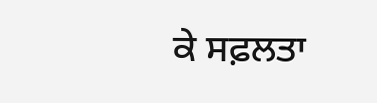ਕੇ ਸਫ਼ਲਤਾ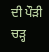ਦੀ ਪੌੜੀ ਚੜ੍ਹ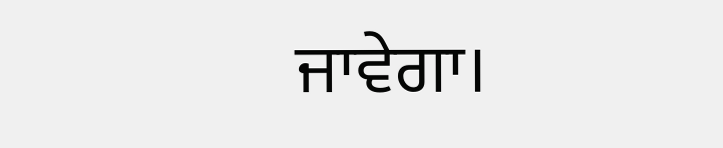ਜਾਵੇਗਾ।